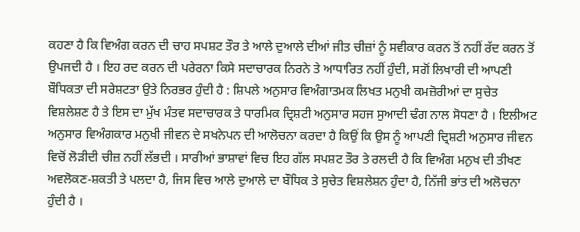ਕਹਣਾ ਹੈ ਕਿ ਵਿਅੰਗ ਕਰਨ ਦੀ ਚਾਹ ਸਪਸ਼ਟ ਤੌਰ ਤੇ ਆਲੇ ਦੁਆਲੇ ਦੀਆਂ ਜੀਤ ਚੀਜ਼ਾਂ ਨੂੰ ਸਵੀਕਾਰ ਕਰਨ ਤੋਂ ਨਹੀਂ ਰੱਦ ਕਰਨ ਤੋਂ ਉਪਜਦੀ ਹੈ । ਇਹ ਰਦ ਕਰਨ ਦੀ ਪਰੇਰਨਾ ਕਿਸੇ ਸਦਾਚਾਰਕ ਨਿਰਨੇ ਤੇ ਆਧਾਰਿਤ ਨਹੀਂ ਹੁੰਦੀ, ਸਗੋਂ ਲਿਖਾਰੀ ਦੀ ਆਪਣੀ ਬੌਧਿਕਤਾ ਦੀ ਸਰੇਸ਼ਟਤਾ ਉਤੇ ਨਿਰਭਰ ਹੁੰਦੀ ਹੈ : ਸ਼ਿਪਲੇ ਅਨੁਸਾਰ ਵਿਅੰਗਾਤਮਕ ਲਿਖਤ ਮਨੁਖੀ ਕਮਜ਼ੋਰੀਆਂ ਦਾ ਸੁਚੇਤ ਵਿਸ਼ਲੇਸ਼ਣ ਹੈ ਤੇ ਇਸ ਦਾ ਮੁੱਖ ਮੰਤਵ ਸਦਾਚਾਰਕ ਤੇ ਧਾਰਮਿਕ ਦ੍ਰਿਸ਼ਟੀ ਅਨੁਸਾਰ ਸਹਜ ਸੁਆਦੀ ਢੰਗ ਨਾਲ ਸੋਧਣਾ ਹੈ । ਇਲੀਅਟ ਅਨੁਸਾਰ ਵਿਅੰਗਕਾਰ ਮਨੁਖੀ ਜੀਵਨ ਦੇ ਸਖਨੇਪਨ ਦੀ ਆਲੋਚਨਾ ਕਰਦਾ ਹੈ ਕਿਉਂ ਕਿ ਉਸ ਨੂੰ ਆਪਣੀ ਦ੍ਰਿਸ਼ਟੀ ਅਨੁਸਾਰ ਜੀਵਨ ਵਿਚੋਂ ਲੋੜੀਦੀ ਚੀਜ਼ ਨਹੀਂ ਲੱਭਦੀ । ਸਾਰੀਆਂ ਭਾਸ਼ਾਵਾਂ ਵਿਚ ਇਹ ਗੱਲ ਸਪਸ਼ਟ ਤੌਰ ਤੇ ਰਲਦੀ ਹੈ ਕਿ ਵਿਅੰਗ ਮਨੁਖ ਦੀ ਤੀਖਣ ਅਵਲੋਕਣ-ਸ਼ਕਤੀ ਤੇ ਪਲਦਾ ਹੈ, ਜਿਸ ਵਿਚ ਆਲੇ ਦੁਆਲੇ ਦਾ ਬੌਧਿਕ ਤੇ ਸੁਚੇਤ ਵਿਸ਼ਲੇਸ਼ਨ ਹੁੰਦਾ ਹੈ, ਨਿੱਜੀ ਭਾਂਤ ਦੀ ਅਲੋਚਨਾ ਹੁੰਦੀ ਹੈ ।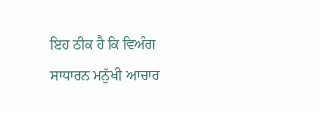ਇਹ ਠੀਕ ਹੈ ਕਿ ਵਿਅੰਗ ਸਾਧਾਰਨ ਮਨੁੱਖੀ ਆਚਾਰ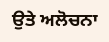ਉਤੇ ਅਲੋਚਨਾ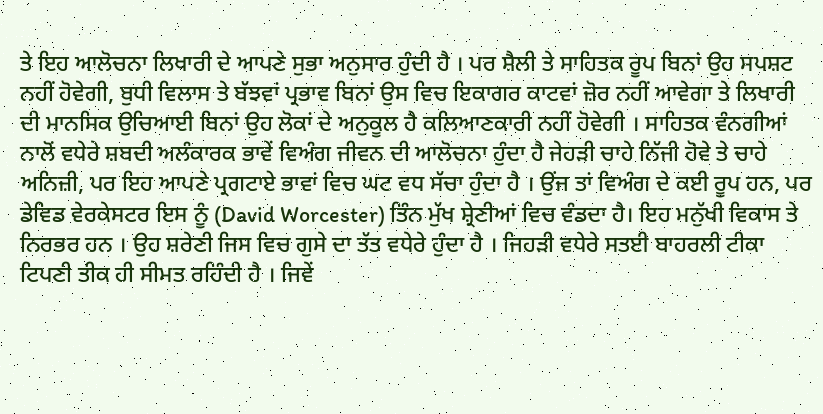ਤੇ ਇਹ ਆਲੋਚਨਾ ਲਿਖਾਰੀ ਦੇ ਆਪਣੇ ਸੁਭਾ ਅਨੁਸਾਰ ਹੁੰਦੀ ਹੈ । ਪਰ ਸ਼ੈਲੀ ਤੇ ਸਾਹਿਤਕ ਰੂਪ ਬਿਨਾਂ ਉਹ ਸਪਸ਼ਟ ਨਹੀਂ ਹੋਵੇਗੀ, ਬੁਧੀ ਵਿਲਾਸ ਤੇ ਬੱਝਵਾਂ ਪ੍ਰਭਾਵ ਬਿਨਾਂ ਉਸ ਵਿਚ ਇਕਾਗਰ ਕਾਟਵਾਂ ਜ਼ੋਰ ਨਹੀਂ ਆਵੇਗਾ ਤੇ ਲਿਖਾਰੀ ਦੀ ਮਾਨਸਿਕ ਉਚਿਆਈ ਬਿਨਾਂ ਉਹ ਲੋਕਾਂ ਦੇ ਅਨੁਕੂਲ ਹੈ ਕਲਿਆਣਕਾਰੀ ਨਹੀਂ ਹੋਵੇਗੀ । ਸਾਹਿਤਕ ਵੰਨਗੀਆਂ ਨਾਲੋਂ ਵਧੇਰੇ ਸ਼ਬਦੀ ਅਲੰਕਾਰਕ ਭਾਵੇਂ ਵਿਅੰਗ ਜੀਵਨ ਦੀ ਆਲੋਚਨਾ ਹੁੰਦਾ ਹੈ ਜੇਹੜੀ ਚਾਹੇ ਨਿੱਜੀ ਹੋਵੇ ਤੇ ਚਾਹੇ ਅਨਿਜ਼ੀ, ਪਰ ਇਹ ਆਪਣੇ ਪ੍ਰਗਟਾਏ ਭਾਵਾਂ ਵਿਚ ਘਟ ਵਧ ਸੱਚਾ ਹੁੰਦਾ ਹੈ । ਉਂਜ ਤਾਂ ਵਿਅੰਗ ਦੇ ਕਈ ਰੂਪ ਹਨ, ਪਰ ਡੇਵਿਡ ਵੇਰਕੇਸਟਰ ਇਸ ਨੂੰ (David Worcester) ਤਿੰਨ ਮੁੱਖ ਸ਼੍ਰੇਣੀਆਂ ਵਿਚ ਵੰਡਦਾ ਹੈ। ਇਹ ਮਨੁੱਖੀ ਵਿਕਾਸ ਤੇ ਨਿਰਭਰ ਹਨ । ਉਹ ਸ਼ਰੇਣੀ ਜਿਸ ਵਿਚ ਗੁਸੇ ਦਾ ਤੱਤ ਵਧੇਰੇ ਹੁੰਦਾ ਹੈ । ਜਿਹੜੀ ਵਧੇਰੇ ਸਤਈ ਬਾਹਰਲੀ ਟੀਕਾ ਟਿਪਣੀ ਤੀਕ ਹੀ ਸੀਮਤ ਰਹਿੰਦੀ ਹੈ । ਜਿਵੇਂ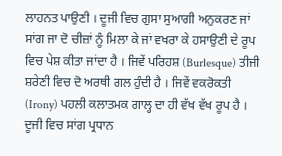ਲਾਹਨਤ ਪਾਉਣੀ । ਦੂਜੀ ਵਿਚ ਗੁਸਾ ਸੁਆਗੀ ਅਨੁਕਰਣ ਜਾਂ ਸਾਂਗ ਜਾ ਦੋ ਚੀਜ਼ਾਂ ਨੂੰ ਮਿਲਾ ਕੇ ਜਾਂ ਵਖਰਾ ਕੇ ਹਸਾਉਣੀ ਦੇ ਰੂਪ ਵਿਚ ਪੇਸ਼ ਕੀਤਾ ਜਾਂਦਾ ਹੈ । ਜਿਵੇਂ ਪਰਿਹਸ਼ (Burlesque) ਤੀਜੀ ਸ਼ਰੇਣੀ ਵਿਚ ਦੋ ਅਰਥੀ ਗਲ ਹੁੰਦੀ ਹੈ । ਜਿਵੇਂ ਵਕਰੋਕਤੀ (Irony) ਪਹਲੀ ਕਲਾਤਮਕ ਗਾਲ੍ਹ ਦਾ ਹੀ ਵੱਖ ਵੱਖ ਰੂਪ ਹੈ । ਦੂਜੀ ਵਿਚ ਸਾਂਗ ਪ੍ਰਧਾਨ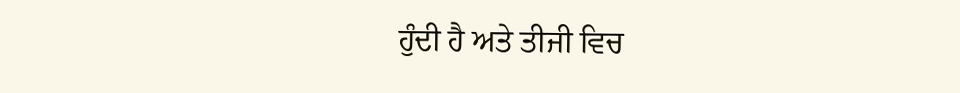ਹੁੰਦੀ ਹੈ ਅਤੇ ਤੀਜੀ ਵਿਚ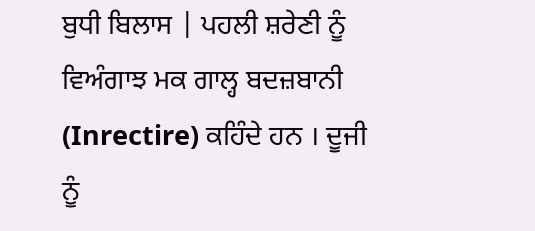ਬੁਧੀ ਬਿਲਾਸ | ਪਹਲੀ ਸ਼ਰੇਣੀ ਨੂੰ ਵਿਅੰਗਾਝ ਮਕ ਗਾਲ੍ਹ ਬਦਜ਼ਬਾਨੀ (Inrectire) ਕਹਿੰਦੇ ਹਨ । ਦੂਜੀ ਨੂੰ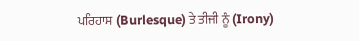ਪਰਿਹਾਸ (Burlesque) ਤੇ ਤੀਜੀ ਨੂੰ (Irony)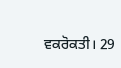ਵਕਰੋਕਤੀ। 29